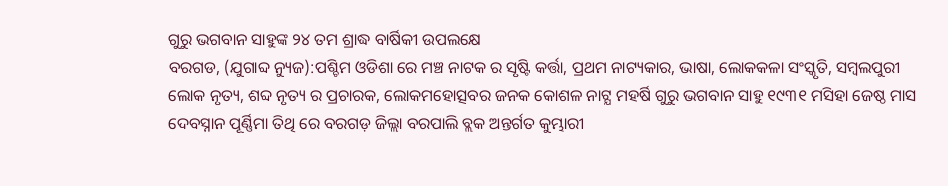ଗୁରୁ ଭଗବାନ ସାହୁଙ୍କ ୨୪ ତମ ଶ୍ରାଦ୍ଧ ବାର୍ଷିକୀ ଉପଲକ୍ଷେ
ବରଗଡ, (ଯୁଗାବ୍ଦ ନ୍ୟୁଜ):ପଶ୍ଚିମ ଓଡିଶା ରେ ମଞ୍ଚ ନାଟକ ର ସୃଷ୍ଟି କର୍ତ୍ତା, ପ୍ରଥମ ନାଟ୍ୟକାର, ଭାଷା, ଲୋକକଳା ସଂସ୍କୃତି, ସମ୍ବଲପୁରୀ ଲୋକ ନୃତ୍ୟ, ଶବ୍ଦ ନୃତ୍ୟ ର ପ୍ରଚାରକ, ଲୋକମହୋତ୍ସବର ଜନକ କୋଶଳ ନାଟ୍ଯ ମହର୍ଷି ଗୁରୁ ଭଗବାନ ସାହୁ ୧୯୩୧ ମସିହା ଜେଷ୍ଠ ମାସ ଦେବସ୍ନାନ ପୂର୍ଣ୍ଣିମା ତିଥି ରେ ବରଗଡ଼ ଜିଲ୍ଲା ବରପାଲି ବ୍ଲକ ଅନ୍ତର୍ଗତ କୁମ୍ଭାରୀ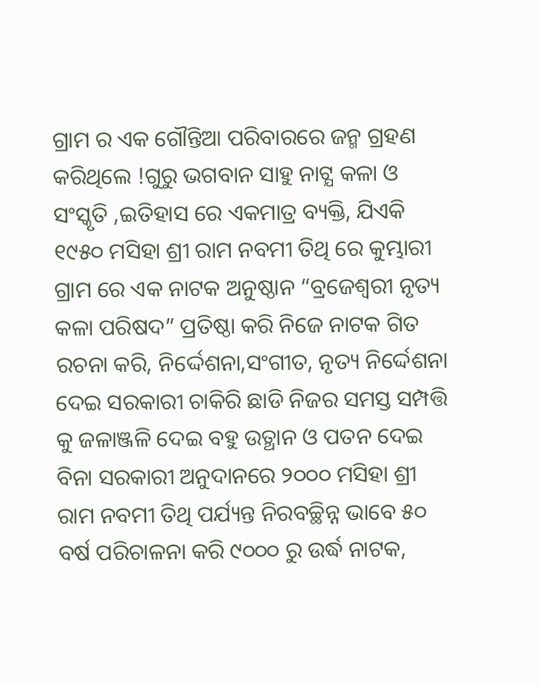ଗ୍ରାମ ର ଏକ ଗୌନ୍ତିଆ ପରିବାରରେ ଜନ୍ମ ଗ୍ରହଣ କରିଥିଲେ !ଗୁରୁ ଭଗବାନ ସାହୁ ନାଟ୍ଯ କଳା ଓ ସଂସ୍କୃତି ,ଇତିହାସ ରେ ଏକମାତ୍ର ବ୍ୟକ୍ତି, ଯିଏକି ୧୯୫୦ ମସିହା ଶ୍ରୀ ରାମ ନବମୀ ତିଥି ରେ କୁମ୍ଭାରୀ ଗ୍ରାମ ରେ ଏକ ନାଟକ ଅନୁଷ୍ଠାନ “ବ୍ରଜେଶ୍ବରୀ ନୃତ୍ୟ କଳା ପରିଷଦ” ପ୍ରତିଷ୍ଠା କରି ନିଜେ ନାଟକ ଗିତ ରଚନା କରି, ନିର୍ଦ୍ଦେଶନା,ସଂଗୀତ, ନୃତ୍ୟ ନିର୍ଦ୍ଦେଶନା ଦେଇ ସରକାରୀ ଚାକିରି ଛାଡି ନିଜର ସମସ୍ତ ସମ୍ପତ୍ତି କୁ ଜଳାଞ୍ଜଳି ଦେଇ ବହୁ ଉତ୍ଥାନ ଓ ପତନ ଦେଇ ବିନା ସରକାରୀ ଅନୁଦାନରେ ୨୦୦୦ ମସିହା ଶ୍ରୀ ରାମ ନବମୀ ତିଥି ପର୍ଯ୍ୟନ୍ତ ନିରବଚ୍ଛିନ୍ନ ଭାବେ ୫୦ ବର୍ଷ ପରିଚାଳନା କରି ୯୦୦୦ ରୁ ଉର୍ଦ୍ଧ ନାଟକ,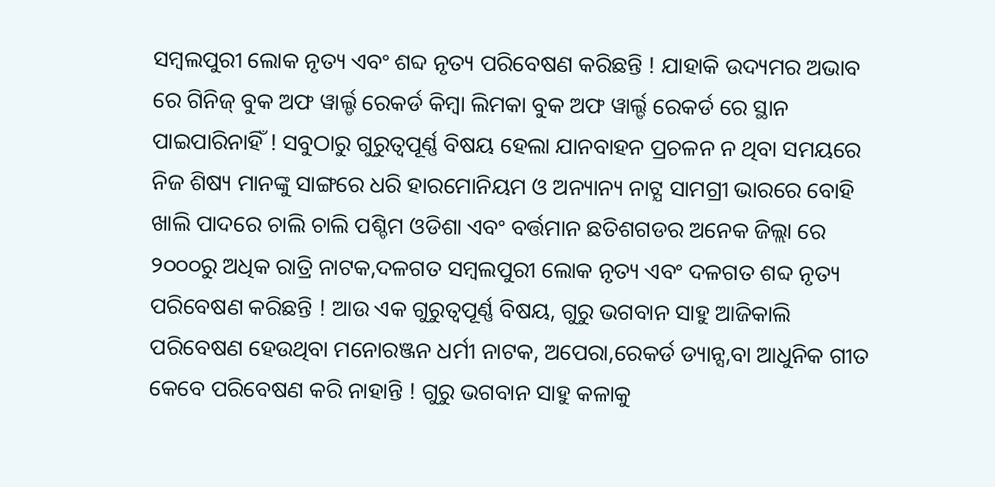ସମ୍ବଲପୁରୀ ଲୋକ ନୃତ୍ୟ ଏବଂ ଶବ୍ଦ ନୃତ୍ୟ ପରିବେଷଣ କରିଛନ୍ତି ! ଯାହାକି ଉଦ୍ୟମର ଅଭାବ ରେ ଗିନିଜ୍ ବୁକ ଅଫ ୱାର୍ଲ୍ଡ ରେକର୍ଡ କିମ୍ବା ଲିମକା ବୁକ ଅଫ ୱାର୍ଲ୍ଡ ରେକର୍ଡ ରେ ସ୍ଥାନ ପାଇପାରିନାହିଁ ! ସବୁଠାରୁ ଗୁରୁତ୍ୱପୂର୍ଣ୍ଣ ବିଷୟ ହେଲା ଯାନବାହନ ପ୍ରଚଳନ ନ ଥିବା ସମୟରେ ନିଜ ଶିଷ୍ୟ ମାନଙ୍କୁ ସାଙ୍ଗରେ ଧରି ହାରମୋନିୟମ ଓ ଅନ୍ୟାନ୍ୟ ନାଟ୍ଯ ସାମଗ୍ରୀ ଭାରରେ ବୋହି ଖାଲି ପାଦରେ ଚାଲି ଚାଲି ପଶ୍ଚିମ ଓଡିଶା ଏବଂ ବର୍ତ୍ତମାନ ଛତିଶଗଡର ଅନେକ ଜିଲ୍ଲା ରେ ୨୦୦୦ରୁ ଅଧିକ ରାତ୍ରି ନାଟକ,ଦଳଗତ ସମ୍ବଲପୁରୀ ଲୋକ ନୃତ୍ୟ ଏବଂ ଦଳଗତ ଶବ୍ଦ ନୃତ୍ୟ ପରିବେଷଣ କରିଛନ୍ତି ! ଆଉ ଏକ ଗୁରୁତ୍ୱପୂର୍ଣ୍ଣ ବିଷୟ, ଗୁରୁ ଭଗବାନ ସାହୁ ଆଜିକାଲି ପରିବେଷଣ ହେଉଥିବା ମନୋରଞ୍ଜନ ଧର୍ମୀ ନାଟକ, ଅପେରା,ରେକର୍ଡ ଡ୍ୟାନ୍ସ,ବା ଆଧୁନିକ ଗୀତ କେବେ ପରିବେଷଣ କରି ନାହାନ୍ତି ! ଗୁରୁ ଭଗବାନ ସାହୁ କଳାକୁ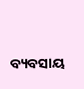ବ୍ୟବସାୟ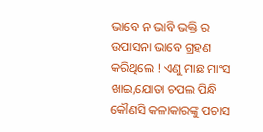ଭାବେ ନ ଭାବି ଭକ୍ତି ର ଉପାସନା ଭାବେ ଗ୍ରହଣ କରିଥିଲେ ! ଏଣୁ ମାଛ ମାଂସ ଖାଇ,ଯୋତା ଚପଲ ପିନ୍ଧି କୌଣସି କଳାକାରଙ୍କୁ ପଚାସ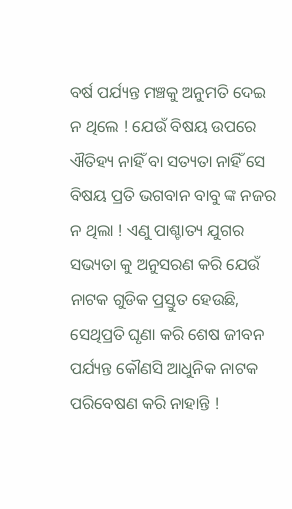ବର୍ଷ ପର୍ଯ୍ୟନ୍ତ ମଞ୍ଚକୁ ଅନୁମତି ଦେଇ ନ ଥିଲେ ! ଯେଉଁ ବିଷୟ ଉପରେ ଐତିହ୍ୟ ନାହିଁ ବା ସତ୍ୟତା ନାହିଁ ସେ ବିଷୟ ପ୍ରତି ଭଗବାନ ବାବୁ ଙ୍କ ନଜର ନ ଥିଲା ! ଏଣୁ ପାଶ୍ଚାତ୍ୟ ଯୁଗର ସଭ୍ୟତା କୁ ଅନୁସରଣ କରି ଯେଉଁ ନାଟକ ଗୁଡିକ ପ୍ରସ୍ତୁତ ହେଉଛି, ସେଥିପ୍ରତି ଘୃଣା କରି ଶେଷ ଜୀବନ ପର୍ଯ୍ୟନ୍ତ କୌଣସି ଆଧୁନିକ ନାଟକ ପରିବେଷଣ କରି ନାହାନ୍ତି !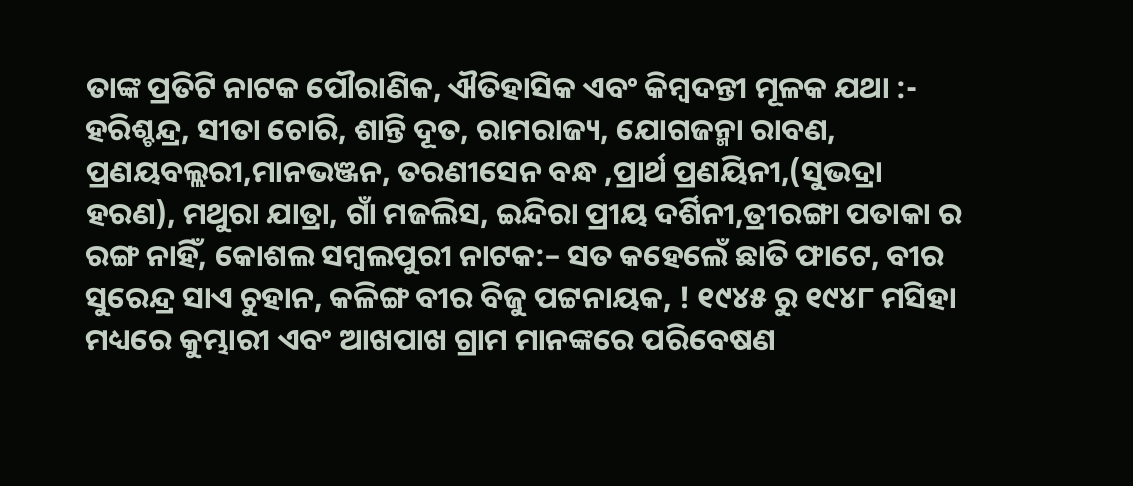ତାଙ୍କ ପ୍ରତିଟି ନାଟକ ପୌରାଣିକ, ଐତିହାସିକ ଏବଂ କିମ୍ବଦନ୍ତୀ ମୂଳକ ଯଥା :- ହରିଶ୍ଚନ୍ଦ୍ର, ସୀତା ଚୋରି, ଶାନ୍ତି ଦୂତ, ରାମରାଜ୍ୟ, ଯୋଗଜନ୍ମା ରାବଣ, ପ୍ରଣୟବଲ୍ଲରୀ,ମାନଭଞ୍ଜନ, ତରଣୀସେନ ବନ୍ଧ ,ପ୍ରାର୍ଥ ପ୍ରଣୟିନୀ,(ସୁଭଦ୍ରା ହରଣ), ମଥୁରା ଯାତ୍ରା, ଗାଁ ମଜଲିସ, ଇନ୍ଦିରା ପ୍ରୀୟ ଦର୍ଶିନୀ,ତ୍ରୀରଙ୍ଗା ପତାକା ର ରଙ୍ଗ ନାହିଁ, କୋଶଲ ସମ୍ବଲପୁରୀ ନାଟକ:– ସତ କହେଲେଁ ଛାତି ଫାଟେ, ବୀର ସୁରେନ୍ଦ୍ର ସାଏ ଚୁହାନ, କଳିଙ୍ଗ ବୀର ବିଜୁ ପଟ୍ଟନାୟକ, ! ୧୯୪୫ ରୁ ୧୯୪୮ ମସିହା ମଧ୍ୟରେ କୁମ୍ଭାରୀ ଏବଂ ଆଖପାଖ ଗ୍ରାମ ମାନଙ୍କରେ ପରିବେଷଣ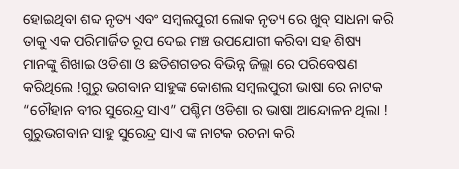ହୋଇଥିବା ଶବ୍ଦ ନୃତ୍ୟ ଏବଂ ସମ୍ବଲପୁରୀ ଲୋକ ନୃତ୍ୟ ରେ ଖୁବ୍ ସାଧନା କରି ତାକୁ ଏକ ପରିମାର୍ଜିତ ରୂପ ଦେଇ ମଞ୍ଚ ଉପଯୋଗୀ କରିବା ସହ ଶିଷ୍ୟ ମାନଙ୍କୁ ଶିଖାଇ ଓଡିଶା ଓ ଛତିଶଗଡର ବିଭିନ୍ନ ଜିଲ୍ଲା ରେ ପରିବେଷଣ କରିଥିଲେ !ଗୁରୁ ଭଗବାନ ସାହୁଙ୍କ କୋଶଲ ସମ୍ବଲପୁରୀ ଭାଷା ରେ ନାଟକ “ଚୌହାନ ବୀର ସୁରେନ୍ଦ୍ର ସାଏ” ପଶ୍ଚିମ ଓଡିଶା ର ଭାଷା ଆନ୍ଦୋଳନ ଥିଲା ! ଗୁରୁଭଗବାନ ସାହୁ ସୁରେନ୍ଦ୍ର ସାଏ ଙ୍କ ନାଟକ ରଚନା କରି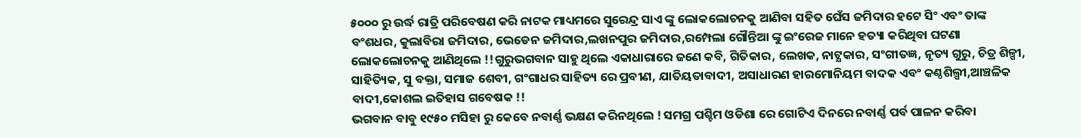୫୦୦୦ ରୁ ଉର୍ଦ୍ଧ ରାତ୍ରି ପରିବେଷଣ କରି ନାଟକ ମାଧ୍ୟମରେ ସୁରେନ୍ଦ୍ର ସାଏ ଙ୍କୁ ଲୋକଲୋଚନକୁ ଆଣିବା ସହିତ ଘେଁସ ଜମିଦାର ହଟେ ସିଂ ଏବଂ ତାଙ୍କ ବଂଶଧର, କୁଲାବିରା ଜମିଦାର, ଭେଡେନ ଜମିଦାର,ଲଖନପୁର ଜମିଦାର,ରମ୍ପେଲା ଗୌନ୍ତିଆ ଙ୍କୁ ଇଂରେଜ ମାନେ ହତ୍ୟା କରିଥିବା ଘଟଣା ଲୋକଲୋଚନକୁ ଆଣିଥିଲେ !!ଗୁରୁଭଗବାନ ସାହୁ ଥିଲେ ଏକାଧାରାରେ ଜଣେ କବି, ଗିତିକାର, ଲେଖକ, ନାଟ୍ଯକାର, ସଂଗୀତଜ୍ଞ, ନୃତ୍ୟ ଗୁରୁ, ଚିତ୍ର ଶିଳ୍ପୀ, ସାହିତ୍ୟିକ, ସୁ ବକ୍ତା, ସମାଜ ଶେବୀ, ଗଂଗାଧର ସାହିତ୍ୟ ରେ ପ୍ରବୀଣ, ଯାତିୟତାବାଦୀ, ଅସାଧାରଣ ହାରମୋନିୟମ ବାଦକ ଏବଂ କଣ୍ଠଶିଲ୍ପୀ,ଆଞ୍ଚଳିକ ବାଦୀ,କୋଶଲ ଇତିହାସ ଗବେଷକ !!
ଭଗବାନ ବାବୁ ୧୯୫୦ ମସିହା ରୁ କେବେ ନବାର୍ଣ୍ଣ ଭକ୍ଷଣ କରିନଥିଲେ ! ସମଗ୍ର ପଶ୍ଚିମ ଓଡିଶା ରେ ଗୋଟିଏ ଦିନରେ ନବାର୍ଣ୍ଣ ପର୍ବ ପାଳନ କରିବା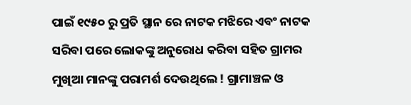ପାଇଁ ୧୯୫୦ ରୁ ପ୍ରତି ସ୍ଥାନ ରେ ନାଟକ ମଝିରେ ଏବଂ ନାଟକ ସରିବା ପରେ ଲୋକଙ୍କୁ ଅନୁରୋଧ କରିବା ସହିତ ଗ୍ରାମର ମୁଖିଆ ମାନଙ୍କୁ ପରାମର୍ଶ ଦେଉଥିଲେ ! ଗ୍ରାମାଞ୍ଚଳ ଓ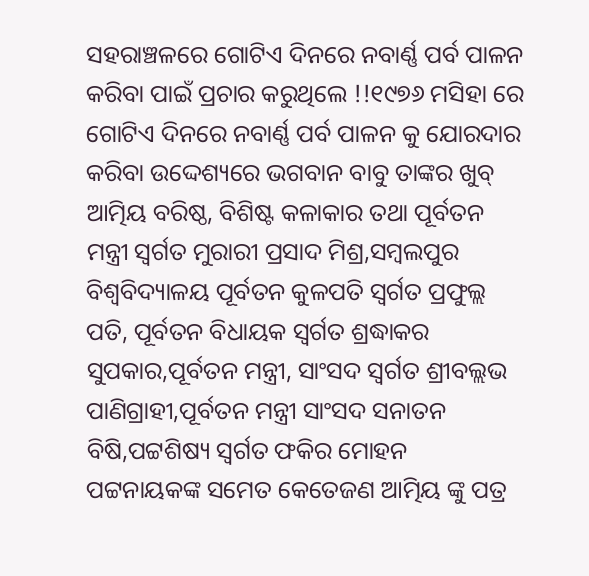ସହରାଞ୍ଚଳରେ ଗୋଟିଏ ଦିନରେ ନବାର୍ଣ୍ଣ ପର୍ବ ପାଳନ କରିବା ପାଇଁ ପ୍ରଚାର କରୁଥିଲେ !!୧୯୭୬ ମସିହା ରେ ଗୋଟିଏ ଦିନରେ ନବାର୍ଣ୍ଣ ପର୍ବ ପାଳନ କୁ ଯୋରଦାର କରିବା ଉଦ୍ଦେଶ୍ୟରେ ଭଗବାନ ବାବୁ ତାଙ୍କର ଖୁବ୍ ଆତ୍ମିୟ ବରିଷ୍ଠ, ବିଶିଷ୍ଟ କଳାକାର ତଥା ପୂର୍ବତନ ମନ୍ତ୍ରୀ ସ୍ବର୍ଗତ ମୁରାରୀ ପ୍ରସାଦ ମିଶ୍ର,ସମ୍ବଲପୁର ବିଶ୍ଵବିଦ୍ୟାଳୟ ପୂର୍ବତନ କୁଳପତି ସ୍ବର୍ଗତ ପ୍ରଫୁଲ୍ଲ ପତି, ପୂର୍ବତନ ବିଧାୟକ ସ୍ବର୍ଗତ ଶ୍ରଦ୍ଧାକର ସୁପକାର,ପୂର୍ବତନ ମନ୍ତ୍ରୀ, ସାଂସଦ ସ୍ବର୍ଗତ ଶ୍ରୀବଲ୍ଲଭ ପାଣିଗ୍ରାହୀ,ପୂର୍ବତନ ମନ୍ତ୍ରୀ ସାଂସଦ ସନାତନ ବିଷି,ପଟ୍ଟଶିଷ୍ୟ ସ୍ବର୍ଗତ ଫକିର ମୋହନ ପଟ୍ଟନାୟକଙ୍କ ସମେତ କେତେଜଣ ଆତ୍ମିୟ ଙ୍କୁ ପତ୍ର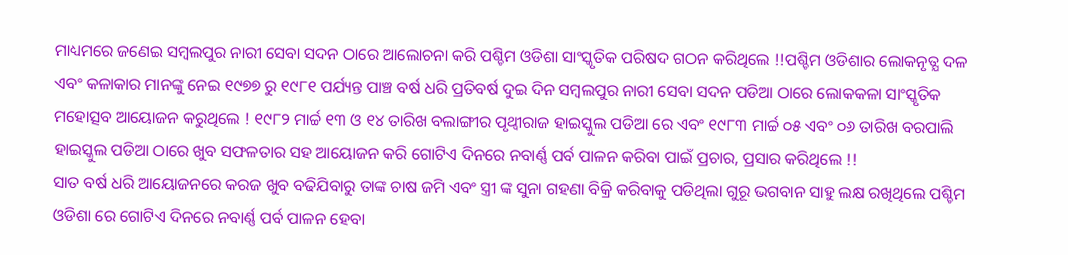ମାଧ୍ୟମରେ ଜଣେଇ ସମ୍ବଲପୁର ନାରୀ ସେବା ସଦନ ଠାରେ ଆଲୋଚନା କରି ପଶ୍ଚିମ ଓଡିଶା ସାଂସ୍କୃତିକ ପରିଷଦ ଗଠନ କରିଥିଲେ !!ପଶ୍ଚିମ ଓଡିଶାର ଲୋକନୃତ୍ଯ ଦଳ ଏବଂ କଳାକାର ମାନଙ୍କୁ ନେଇ ୧୯୭୭ ରୁ ୧୯୮୧ ପର୍ଯ୍ୟନ୍ତ ପାଞ୍ଚ ବର୍ଷ ଧରି ପ୍ରତିବର୍ଷ ଦୁଇ ଦିନ ସମ୍ବଲପୁର ନାରୀ ସେବା ସଦନ ପଡିଆ ଠାରେ ଲୋକକଳା ସାଂସ୍କୃତିକ ମହୋତ୍ସବ ଆୟୋଜନ କରୁଥିଲେ ! ୧୯୮୨ ମାର୍ଚ୍ଚ ୧୩ ଓ ୧୪ ତାରିଖ ବଲାଙ୍ଗୀର ପୃଥ୍ବୀରାଜ ହାଇସ୍କୁଲ ପଡିଆ ରେ ଏବଂ ୧୯୮୩ ମାର୍ଚ୍ଚ ୦୫ ଏବଂ ୦୬ ତାରିଖ ବରପାଲି ହାଇସ୍କୁଲ ପଡିଆ ଠାରେ ଖୁବ ସଫଳତାର ସହ ଆୟୋଜନ କରି ଗୋଟିଏ ଦିନରେ ନବାର୍ଣ୍ଣ ପର୍ବ ପାଳନ କରିବା ପାଇଁ ପ୍ରଚାର, ପ୍ରସାର କରିଥିଲେ !!
ସାତ ବର୍ଷ ଧରି ଆୟୋଜନରେ କରଜ ଖୁବ ବଢିଯିବାରୁ ତାଙ୍କ ଚାଷ ଜମି ଏବଂ ସ୍ତ୍ରୀ ଙ୍କ ସୁନା ଗହଣା ବିକ୍ରି କରିବାକୁ ପଡିଥିଲା ଗୁରୂ ଭଗବାନ ସାହୁ ଲକ୍ଷ ରଖିଥିଲେ ପଶ୍ଚିମ ଓଡିଶା ରେ ଗୋଟିଏ ଦିନରେ ନବାର୍ଣ୍ଣ ପର୍ବ ପାଳନ ହେବା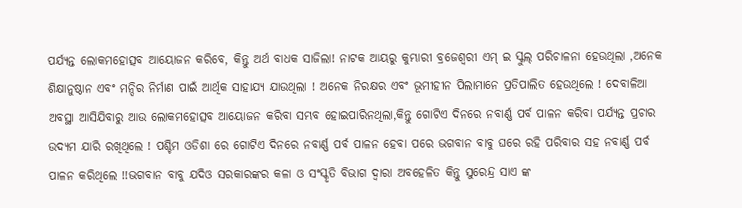ପର୍ଯ୍ୟନ୍ତ ଲୋକମହୋତ୍ସବ ଆୟୋଜନ କରିବେ, କିନ୍ତୁ ଅର୍ଥ ବାଧକ ସାଜିଲା! ନାଟକ ଆୟରୁ କୁମ୍ଭାରୀ ବ୍ରଜେଶ୍ବରୀ ଏମ୍ ଇ ସ୍କୁଲ୍ ପରିଚାଳନା ହେଉଥିଲା ,ଅନେକ ଶିକ୍ଷାନୁଷ୍ଠାନ ଏବଂ ମନ୍ଦିର ନିର୍ମାଣ ପାଇଁ ଆର୍ଥିକ ସାହାଯ୍ୟ ଯାଉଥିଲା ! ଅନେକ ନିରକ୍ଷର ଏବଂ ଭୂମୀହୀନ ପିଲାମାନେ ପ୍ରତିପାଲିତ ହେଉଥିଲେ ! ଦେବାଳିଆ ଅବସ୍ଥା ଆସିଯିବାରୁ ଆଉ ଲୋକମହୋତ୍ସବ ଆୟୋଜନ କରିବା ସମ୍ଭବ ହୋଇପାରିନଥିଲା,କିନ୍ତୁ ଗୋଟିଏ ଦିନରେ ନବାର୍ଣ୍ଣ ପର୍ବ ପାଳନ କରିବା ପର୍ଯ୍ୟନ୍ତ ପ୍ରଚାର ଉଦ୍ୟମ ଯାରି ରଖିଥିଲେ ! ପଶ୍ଚିମ ଓଡିଶା ରେ ଗୋଟିଏ ଦିନରେ ନବାର୍ଣ୍ଣ ପର୍ବ ପାଳନ ହେବା ପରେ ଭଗବାନ ବାବୁ ଘରେ ରହି ପରିବାର ସହ ନବାର୍ଣ୍ଣ ପର୍ବ ପାଳନ କରିଥିଲେ !!ଭଗବାନ ବାବୁ ଯଦିଓ ସରକାରଙ୍କର କଳା ଓ ସଂସ୍କୃତି ବିଭାଗ ଦ୍ଵାରା ଅବହେଳିତ କିନ୍ତୁ ସୁରେନ୍ଦ୍ର ସାଏ ଙ୍କ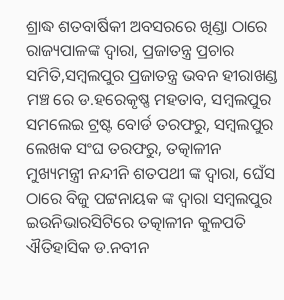ଶ୍ରାଦ୍ଧ ଶତବାର୍ଷିକୀ ଅବସରରେ ଖିଣ୍ଡା ଠାରେ ରାଜ୍ୟପାଳଙ୍କ ଦ୍ବାରା, ପ୍ରଜାତନ୍ତ୍ର ପ୍ରଚାର ସମିତି,ସମ୍ବଲପୁର ପ୍ରଜାତନ୍ତ୍ର ଭବନ ହୀରାଖଣ୍ଡ ମଞ୍ଚ ରେ ଡ.ହରେକୃଷ୍ଣ ମହତାବ, ସମ୍ବଲପୁର ସମଲେଇ ଟ୍ରଷ୍ଟ ବୋର୍ଡ ତରଫରୁ, ସମ୍ବଲପୁର ଲେଖକ ସଂଘ ତରଫରୁ, ତତ୍କାଳୀନ ମୁଖ୍ୟମନ୍ତ୍ରୀ ନନ୍ଦୀନି ଶତପଥୀ ଙ୍କ ଦ୍ଵାରା, ଘେଁସ ଠାରେ ବିଜୁ ପଟ୍ଟନାୟକ ଙ୍କ ଦ୍ଵାରା ସମ୍ବଲପୁର ଇଉନିଭାରସିଟିରେ ତତ୍କାଳୀନ କୁଳପତି ଐତିହାସିକ ଡ.ନବୀନ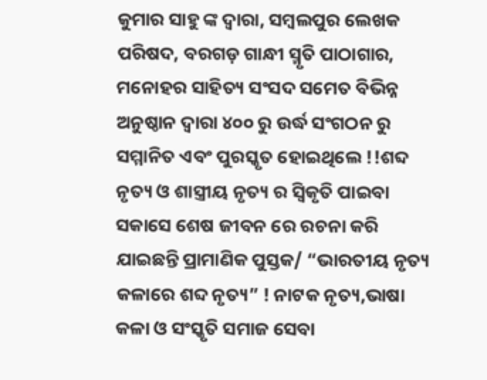କୁମାର ସାହୁ ଙ୍କ ଦ୍ଵାରା, ସମ୍ବଲପୁର ଲେଖକ ପରିଷଦ, ବରଗଡ଼ ଗାନ୍ଧୀ ସ୍ମୃତି ପାଠାଗାର, ମନୋହର ସାହିତ୍ୟ ସଂସଦ ସମେତ ବିଭିନ୍ନ ଅନୁଷ୍ଠାନ ଦ୍ବାରା ୪୦୦ ରୁ ଉର୍ଦ୍ଧ ସଂଗଠନ ରୁ ସମ୍ମାନିତ ଏବଂ ପୁରସ୍କୃତ ହୋଇଥିଲେ !!ଶବ୍ଦ ନୃତ୍ୟ ଓ ଶାସ୍ତ୍ରୀୟ ନୃତ୍ୟ ର ସ୍ବିକୃତି ପାଇବା ସକାସେ ଶେଷ ଜୀବନ ରେ ରଚନା କରି ଯାଇଛନ୍ତି ପ୍ରାମାଣିକ ପୁସ୍ତକ/ “ଭାରତୀୟ ନୃତ୍ୟ କଳାରେ ଶବ୍ଦ ନୃତ୍ୟ” ! ନାଟକ ନୃତ୍ୟ,ଭାଷା କଳା ଓ ସଂସ୍କୃତି ସମାଜ ସେବା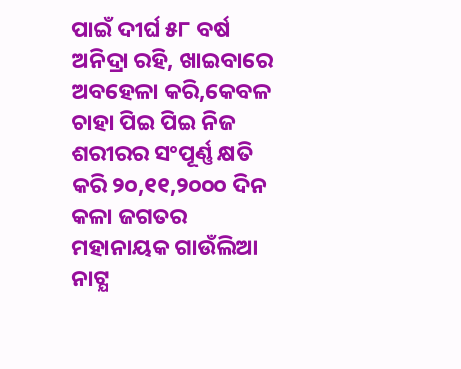ପାଇଁ ଦୀର୍ଘ ୫୮ ବର୍ଷ ଅନିଦ୍ରା ରହି, ଖାଇବାରେ ଅବହେଳା କରି,କେବଳ ଚାହା ପିଇ ପିଇ ନିଜ ଶରୀରର ସଂପୂର୍ଣ୍ଣ କ୍ଷତି କରି ୨୦,୧୧,୨୦୦୦ ଦିନ କଳା ଜଗତର ମହାନାୟକ ଗାଉଁଲିଆ ନାଟ୍ଯ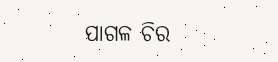ପାଗଳ ଚିର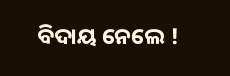ବିଦାୟ ନେଲେ !